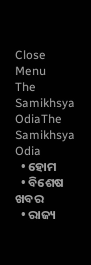Close Menu
The Samikhsya OdiaThe Samikhsya Odia
  • ହୋମ
  • ବିଶେଷ ଖବର
  • ରାଜ୍ୟ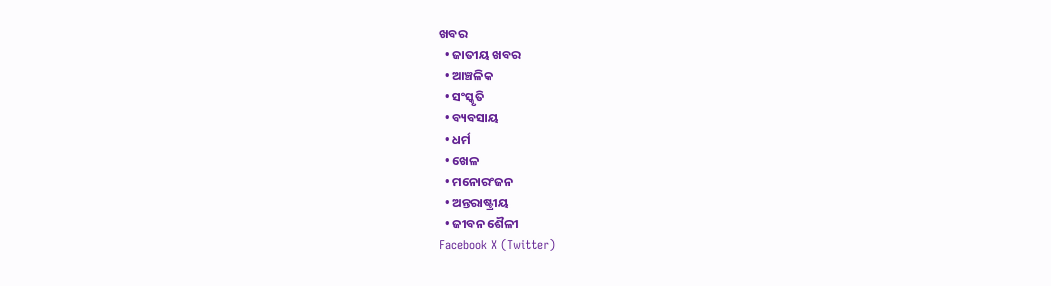ଖବର
  • ଜାତୀୟ ଖବର
  • ଆଞ୍ଚଳିକ
  • ସଂସ୍କୃତି
  • ବ୍ୟବସାୟ
  • ଧର୍ମ
  • ଖେଳ
  • ମନୋରଂଜନ
  • ଅନ୍ତରାଷ୍ଟ୍ରୀୟ
  • ଜୀବନ ଶୈଳୀ
Facebook X (Twitter)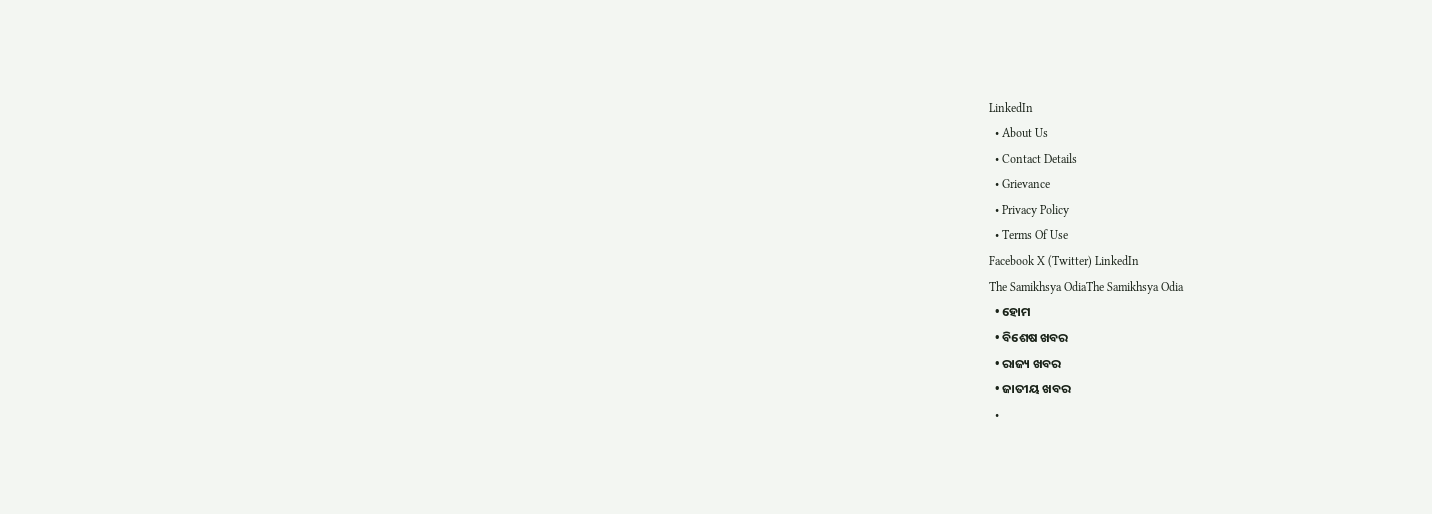LinkedIn
  • About Us
  • Contact Details
  • Grievance
  • Privacy Policy
  • Terms Of Use
Facebook X (Twitter) LinkedIn
The Samikhsya OdiaThe Samikhsya Odia
  • ହୋମ
  • ବିଶେଷ ଖବର
  • ରାଜ୍ୟ ଖବର
  • ଜାତୀୟ ଖବର
  •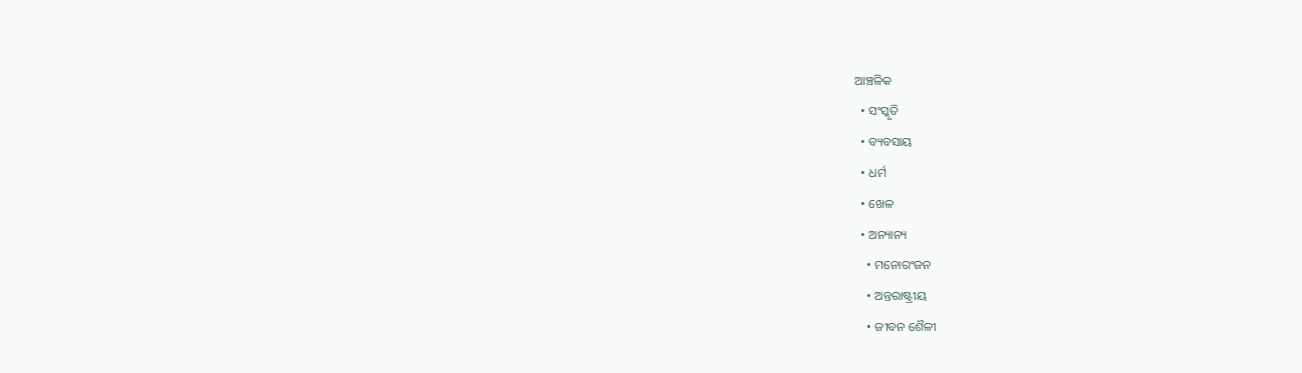ଆଞ୍ଚଳିକ
  • ସଂସ୍କୃତି
  • ବ୍ୟବସାୟ
  • ଧର୍ମ
  • ଖେଳ
  • ଅନ୍ୟାନ୍ୟ
    • ମନୋରଂଜନ
    • ଅନ୍ତରାଷ୍ଟ୍ରୀୟ
    • ଜୀବନ ଶୈଳୀ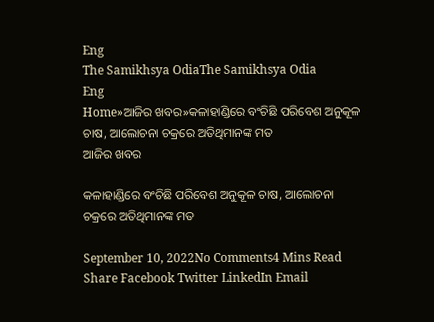Eng
The Samikhsya OdiaThe Samikhsya Odia
Eng
Home»ଆଜିର ଖବର»କଳାହାଣ୍ଡିରେ ବଂଚିଛି ପରିବେଶ ଅନୁକୂଳ ଚାଷ, ଆଲୋଚନା ଚକ୍ରରେ ଅତିଥିମାନଙ୍କ ମତ
ଆଜିର ଖବର

କଳାହାଣ୍ଡିରେ ବଂଚିଛି ପରିବେଶ ଅନୁକୂଳ ଚାଷ, ଆଲୋଚନା ଚକ୍ରରେ ଅତିଥିମାନଙ୍କ ମତ

September 10, 2022No Comments4 Mins Read
Share Facebook Twitter LinkedIn Email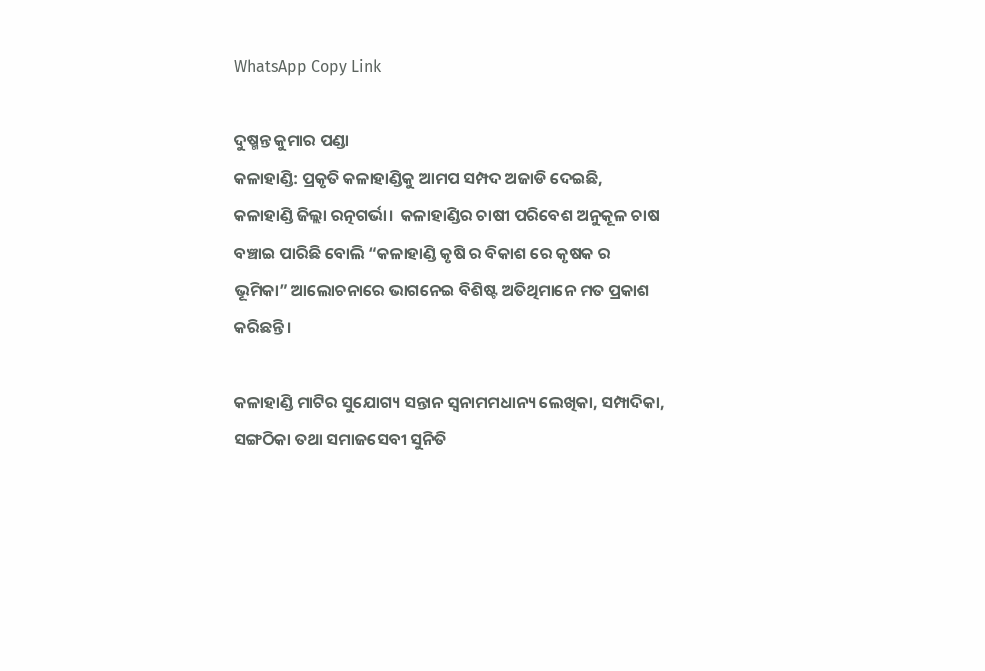WhatsApp Copy Link

ଦୁଷ୍ମନ୍ତ କୁମାର ପଣ୍ଡା
କଳାହାଣ୍ଡି: ପ୍ରକୃତି କଳାହାଣ୍ଡିକୁ ଆମପ ସମ୍ପଦ ଅଜାଡି ଦେଇଛି, କଳାହାଣ୍ଡି ଜିଲ୍ଲା ରତ୍ନଗର୍ଭା।  କଳାହାଣ୍ଡିର ଚାଷୀ ପରିବେଶ ଅନୁକୂଳ ଚାଷ ବଞ୍ଚାଇ ପାରିଛି ବୋଲି “କଳାହାଣ୍ଡି କୃଷି ର ବିକାଶ ରେ କୃଷକ ର ଭୂମିକା” ଆଲୋଚନାରେ ଭାଗନେଇ ବିଶିଷ୍ଟ ଅତିଥିମାନେ ମତ ପ୍ରକାଶ କରିଛନ୍ତି।

କଳାହାଣ୍ଡି ମାଟିର ସୁଯୋଗ୍ୟ ସନ୍ତାନ ସ୍ଵନାମମଧାନ୍ୟ ଲେଖିକା, ସମ୍ପାଦିକା, ସଙ୍ଗଠିକା ତଥା ସମାଜସେବୀ ସୁନିତି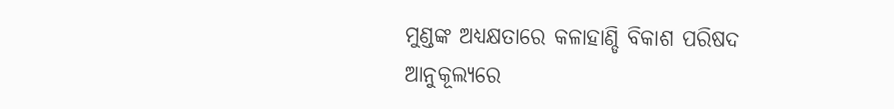ମୁଣ୍ଡଙ୍କ ଅଧ୍ୟକ୍ଷତାରେ କଳାହାଣ୍ଡି ବିକାଶ ପରିଷଦ ଆନୁକୂଲ୍ୟରେ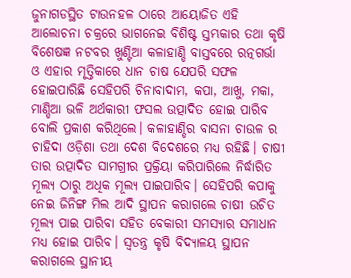ଜୁନାଗଡସ୍ଥିତ ଟାଉନହଳ ଠାରେ ଆୟୋଜିତ ଏହି ଆଲୋଚନା ଚକ୍ରରେ ଭାଗନେଇ ବିଶିଷ୍ଟ ସ୍ତମ୍ଭକାର ତଥା କୃଷି ବିଶେଷଜ୍ଞ ନଟବର ଖୁଣ୍ଟିଆ କଳାହାଣ୍ଡି ବାସ୍ତବରେ ରତ୍ନଗର୍ଭା ଓ ଏହାର ମୃତ୍ତିକାରେ ଧାନ ଚାଷ ଯେପରି ସଫଳ ହୋଇପାରିଛି ସେହିପରି ଚିନାବାଦାମ, କପା, ଆଖୁ, ମକା, ମାଣ୍ଡିଆ ଭଳି ଅର୍ଥକାରୀ ଫସଲ ଉତ୍ପାଦିତ ହୋଇ ପାରିବ ବୋଲି ପ୍ରକାଶ କରିଥିଲେ। କଳାହାଣ୍ଡିର ବାସନା ଚାଉଳ ର ଚାହିଦା ଓଡ଼ିଶା ତଥା ଦେଶ ବିଦେଶରେ ମଧ୍ୟ ରହିଛି। ଚାଷୀ ତାର ଉତ୍ପାଦିତ ସାମଗ୍ରୀର ପ୍ରକ୍ରିୟା କରିପାରିଲେ ନିର୍ଦ୍ଧାରିତ ମୂଲ୍ୟ ଠାରୁ ଅଧିକ ମୂଲ୍ୟ ପାଇପାରିବ। ସେହିପରି କପାକୁ ନେଇ ଜିନିଙ୍ଗ ମିଲ ଆଦି ସ୍ଥାପନ କରାଗଲେ ଚାଷୀ ଉଚିତ ମୂଲ୍ୟ ପାଇ ପାରିବା ସହିତ ବେକାରୀ ସମସ୍ୟାର ସମାଧାନ ମଧ୍ୟ ହୋଇ ପାରିବ। ସ୍ଵତନ୍ତ୍ର କୃଷି ବିଦ୍ୟାଳୟ ସ୍ଥାପନ କରାଗଲେ ସ୍ଥାନୀୟ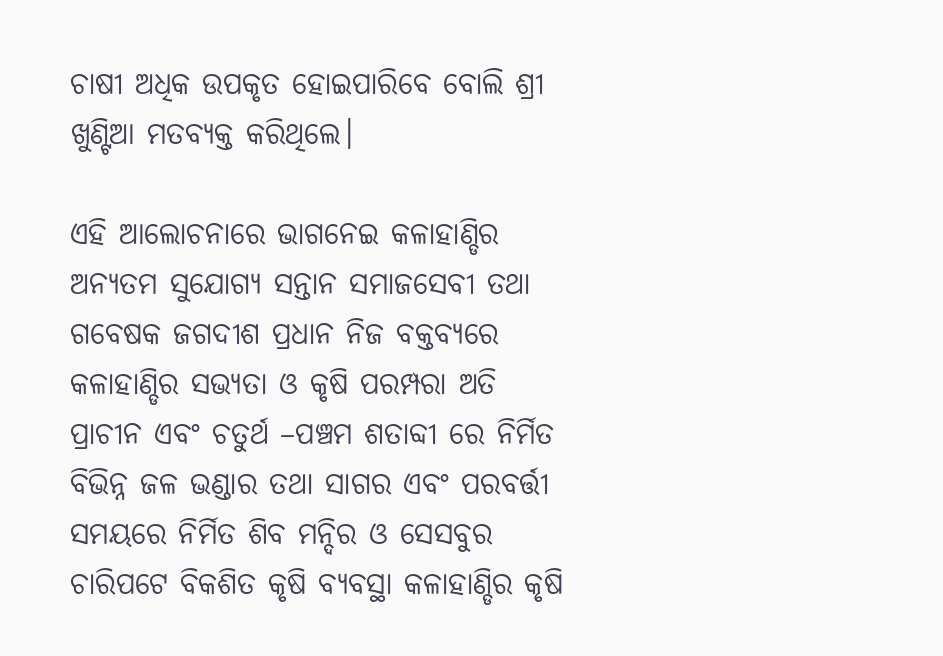ଚାଷୀ ଅଧିକ ଉପକୃତ ହୋଇପାରିବେ ବୋଲି ଶ୍ରୀ ଖୁଣ୍ଟିଆ ମତବ୍ୟକ୍ତ କରିଥିଲେ।

ଏହି ଆଲୋଚନାରେ ଭାଗନେଇ କଳାହାଣ୍ଡିର ଅନ୍ୟତମ ସୁଯୋଗ୍ୟ ସନ୍ତାନ ସମାଜସେବୀ ତଥା ଗବେଷକ ଜଗଦୀଶ ପ୍ରଧାନ ନିଜ ବକ୍ତବ୍ୟରେ କଳାହାଣ୍ଡିର ସଭ୍ୟତା ଓ କୃଷି ପରମ୍ପରା ଅତି ପ୍ରାଚୀନ ଏବଂ ଚତୁର୍ଥ –ପଞ୍ଚମ ଶତାବ୍ଦୀ ରେ ନିର୍ମିତ ବିଭିନ୍ନ ଜଳ ଭଣ୍ଡାର ତଥା ସାଗର ଏବଂ ପରବର୍ତ୍ତୀ ସମୟରେ ନିର୍ମିତ ଶିବ ମନ୍ଦିର ଓ ସେସବୁର ଚାରିପଟେ ବିକଶିତ କୃଷି ବ୍ୟବସ୍ଥା କଳାହାଣ୍ଡିର କୃଷି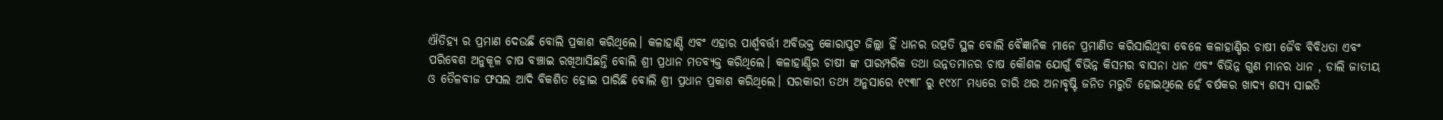ଐତିହ୍ୟ ର ପ୍ରମାଣ ଦେଉଛି ବୋଲି ପ୍ରକାଶ କରିଥିଲେ। କଳାହାଣ୍ଡି ଏବଂ ଏହାର ପାର୍ଶ୍ବବର୍ତ୍ତୀ ଅବିଭକ୍ତ କୋରାପୁଟ ଜିଲ୍ଲା ହିଁ ଧାନର ଉତ୍ପତି ସ୍ଥଳ ବୋଲି ବୈଜ୍ଞାନିକ ମାନେ ପ୍ରମାଣିତ କରିସାରିଥିବା ବେଳେ କଳାହାଣ୍ଡିର ଚାଷୀ ଜୈବ ବିବିଧତା ଏବଂ ପରିବେଶ ଅନୁକୂଳ ଚାଷ ବଞ୍ଚାଇ ରଖିଆସିଛନ୍ତି ବୋଲି ଶ୍ରୀ ପ୍ରଧାନ ମତବ୍ୟକ୍ତ କରିଥିଲେ। କଳାହାଣ୍ଡିର ଚାଷୀ ଙ୍କ ପାରମ୍ପରିକ ତଥା ଉନ୍ନତମାନର ଚାଷ କୌଶଳ ଯୋଗୁଁ ବିଭିନ୍ନ କିସମର ବାସନା ଧାନ ଏବଂ ବିଭିନ୍ନ ଗୁଣ ମାନର ଧାନ , ଡାଲି ଜାତୀୟ ଓ ତୈଳବୀଜ ଫସଲ ଆଦି ବିକଶିତ ହୋଇ ପାରିଛି ବୋଲି ଶ୍ରୀ ପ୍ରଧାନ ପ୍ରକାଶ କରିଥିଲେ। ସରକାରୀ ତଥ୍ୟ ଅନୁସାରେ ୧୯୩୮ ରୁ ୧୯୪୮ ମଧ୍ୟରେ ଚାରି ଥର ଅନାବୃଷ୍ଟି ଜନିତ ମରୁଡି ହୋଇଥିଲେ ହେଁ ବର୍ଷକର ଖାଦ୍ୟ ଶସ୍ୟ ସାଇତି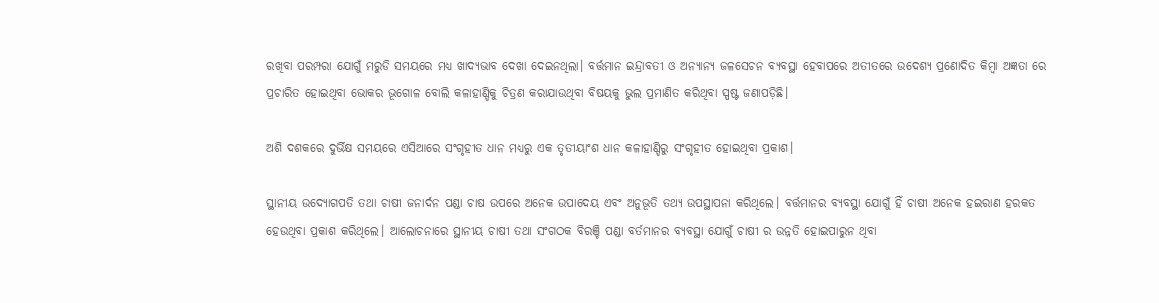ରଖିବା ପରମ୍ପରା ଯୋଗୁଁ ମରୁଡି ସମୟରେ ମଧ୍ୟ ଖାଦ୍ୟଭାବ ଦେଖା ଦେଇନଥିଲା। ବର୍ତ୍ତମାନ ଇନ୍ଦ୍ରାବତୀ ଓ ଅନ୍ୟାନ୍ୟ ଜଳସେଚନ ବ୍ୟବସ୍ଥା ହେବାପରେ ଅତୀତରେ ଉଦେଶ୍ୟ ପ୍ରଣୋଦିତ କିମ୍ବା ଅଜ୍ଞତା ରେ ପ୍ରଚାରିତ ହୋଇଥିବା ଭୋକର ଭୂଗୋଳ ବୋଲି କଳାହାଣ୍ଡିକୁ ଚିତ୍ରଣ କରାଯାଉଥିବା ବିଷୟକୁ ଭୁଲ ପ୍ରମାଣିତ କରିଥିବା ସ୍ପଷ୍ଟ ଜଣାପଡ଼ିଛି।

ଅଶି ଦଶକରେ ଦୁର୍ଭିକ୍ଷ ସମୟରେ ଏସିଆରେ ସଂଗୃହୀତ ଧାନ ମଧ୍ୟରୁ ଏକ ତୃତୀୟାଂଶ ଧାନ କଳାହାଣ୍ଡିରୁ ସଂଗୃହୀତ ହୋଇଥିବା ପ୍ରକାଶ।

ସ୍ଥାନୀୟ ଉଦ୍ୟୋଗପତି ତଥା ଚାଷୀ ଜନାର୍ଦନ ପଣ୍ଡା ଚାଷ ଉପରେ ଅନେକ ଉପାଦେୟ ଏବଂ ଅନୁଭୂତି ତଥ୍ୟ ଉପସ୍ଥାପନା କରିଥିଲେ। ବର୍ତ୍ତମାନର ବ୍ୟବସ୍ଥା ଯୋଗୁଁ ହିଁ ଚାଷୀ ଅନେକ ହଇରାଣ ହରକତ ହେଉଥିବା ପ୍ରକାଶ କରିଥିଲେ। ଆଲୋଚନାରେ ସ୍ଥାନୀୟ ଚାଷୀ ତଥା ସଂଗଠକ ବିରଞ୍ଚି ପଣ୍ଡା ବର୍ତମାନର ବ୍ୟବସ୍ଥା ଯୋଗୁଁ ଚାଷୀ ର ଉନ୍ନତି ହୋଇପାରୁନ ଥିବା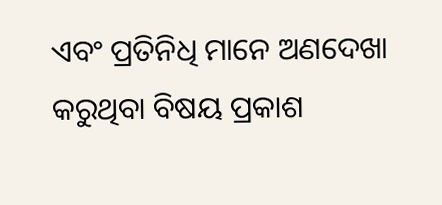ଏବଂ ପ୍ରତିନିଧି ମାନେ ଅଣଦେଖା କରୁଥିବା ବିଷୟ ପ୍ରକାଶ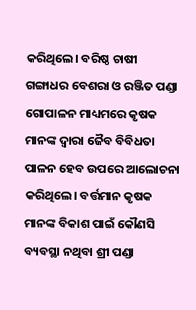କରିଥିଲେ। ବରିଷ୍ଠ ଚାଷୀ ଗଙ୍ଗାଧର ବେଶରା ଓ ରଞ୍ଜିତ ପଣ୍ଡା ଗୋପାଳନ ମାଧ୍ୟମରେ କୃଷକ ମାନଙ୍କ ଦ୍ବାରା ଜୈବ ବିବିଧତା ପାଳନ ହେବ ଉପରେ ଆଲୋଚନା କରିଥିଲେ। ବର୍ତ୍ତମାନ କୃଷକ ମାନଙ୍କ ବିକାଶ ପାଇଁ କୌଣସି ବ୍ୟବସ୍ଥା ନଥିବା ଶ୍ରୀ ପଣ୍ଡା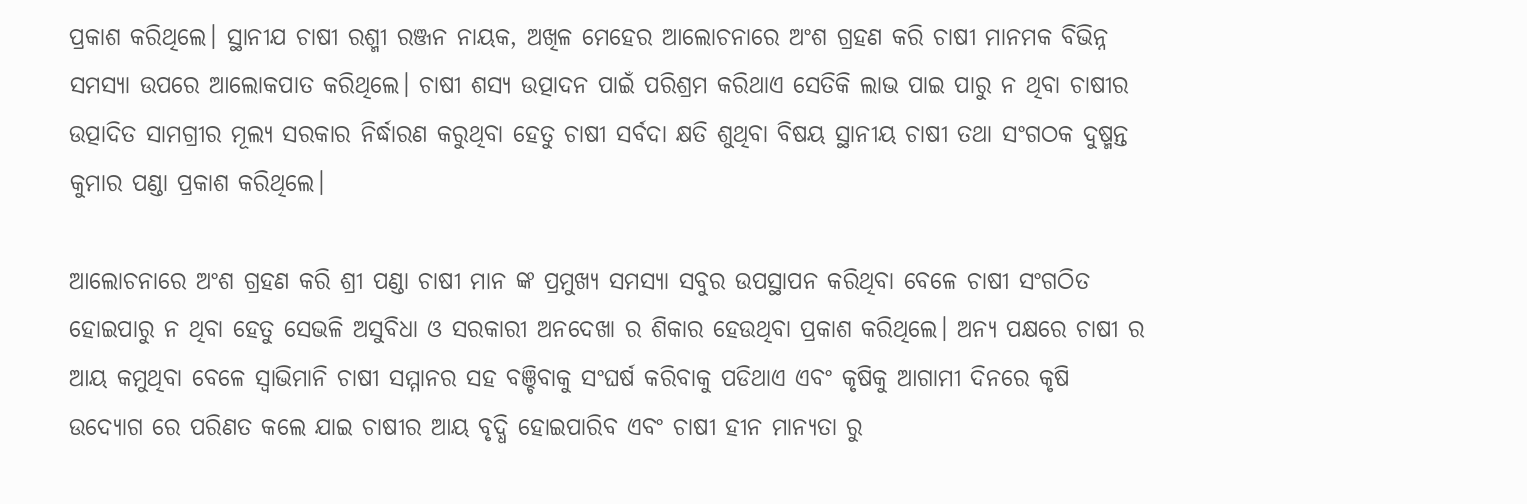ପ୍ରକାଶ କରିଥିଲେ। ସ୍ଥାନୀଯ ଚାଷୀ ରଶ୍ମୀ ରଞ୍ଜନ ନାୟକ, ଅଖିଳ ମେହେର ଆଲୋଚନାରେ ଅଂଶ ଗ୍ରହଣ କରି ଚାଷୀ ମାନମକ ବିଭିନ୍ନ ସମସ୍ଯା ଉପରେ ଆଲୋକପାତ କରିଥିଲେ। ଚାଷୀ ଶସ୍ୟ ଉତ୍ପାଦନ ପାଇଁ ପରିଶ୍ରମ କରିଥାଏ ସେତିକି ଲାଭ ପାଇ ପାରୁ ନ ଥିବା ଚାଷୀର ଉତ୍ପାଦିତ ସାମଗ୍ରୀର ମୂଲ୍ୟ ସରକାର ନିର୍ଦ୍ଧାରଣ କରୁଥିବା ହେତୁ ଚାଷୀ ସର୍ବଦା କ୍ଷତି ଶୁଥିବା ବିଷୟ ସ୍ଥାନୀୟ ଚାଷୀ ତଥା ସଂଗଠକ ଦୁଷ୍ମନ୍ତ କୁମାର ପଣ୍ଡା ପ୍ରକାଶ କରିଥିଲେ।

ଆଲୋଚନାରେ ଅଂଶ ଗ୍ରହଣ କରି ଶ୍ରୀ ପଣ୍ଡା ଚାଷୀ ମାନ ଙ୍କ ପ୍ରମୁଖ୍ୟ ସମସ୍ୟା ସବୁର ଉପସ୍ଥାପନ କରିଥିବା ବେଳେ ଚାଷୀ ସଂଗଠିତ ହୋଇପାରୁ ନ ଥିବା ହେତୁ ସେଭଳି ଅସୁବିଧା ଓ ସରକାରୀ ଅନଦେଖା ର ଶିକାର ହେଉଥିବା ପ୍ରକାଶ କରିଥିଲେ। ଅନ୍ୟ ପକ୍ଷରେ ଚାଷୀ ର ଆୟ କମୁଥିବା ବେଳେ ସ୍ବାଭିମାନି ଚାଷୀ ସମ୍ମାନର ସହ ବଞ୍ଚିବାକୁ ସଂଘର୍ଷ କରିବାକୁ ପଡିଥାଏ ଏବଂ କୃଷିକୁ ଆଗାମୀ ଦିନରେ କୃଷି ଉଦ୍ୟୋଗ ରେ ପରିଣତ କଲେ ଯାଇ ଚାଷୀର ଆୟ ବୃଦ୍ଧି ହୋଇପାରିବ ଏବଂ ଚାଷୀ ହୀନ ମାନ୍ୟତା ରୁ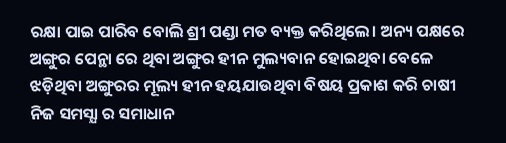ରକ୍ଷା ପାଇ ପାରିବ ବୋଲି ଶ୍ରୀ ପଣ୍ଡା ମତ ବ୍ୟକ୍ତ କରିଥିଲେ। ଅନ୍ୟ ପକ୍ଷରେ ଅଙ୍ଗୁର ପେନ୍ଥା ରେ ଥିବା ଅଙ୍ଗୁର ହୀନ ମୁଲ୍ୟବାନ ହୋଇଥିବା ବେଳେ ଝଡ଼ିଥିବା ଅଙ୍ଗୁରର ମୂଲ୍ୟ ହୀନ ହୟଯାଉଥିବା ବିଷୟ ପ୍ରକାଶ କରି ଚାଷୀ ନିଜ ସମସ୍ଯା ର ସମାଧାନ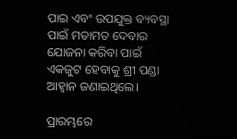ପାଇ ଏବଂ ଉପଯୁକ୍ତ ବ୍ୟବସ୍ଥା ପାଇଁ ମତାମତ ଦେବାର ଯୋଜନା କରିବା ପାଇଁ ଏକଜୁଟ ହେବାକୁ ଶ୍ରୀ ପଣ୍ଡା ଆହ୍ବାନ ଜଣାଇଥିଲେ।

ପ୍ରାରମ୍ଭରେ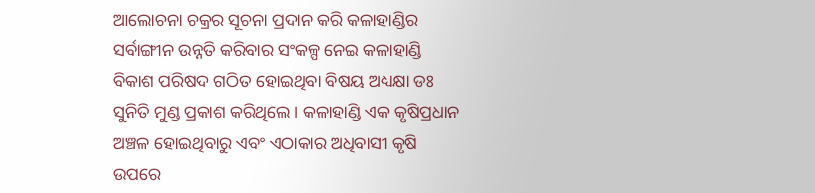ଆଲୋଚନା ଚକ୍ରର ସୂଚନା ପ୍ରଦାନ କରି କଳାହାଣ୍ଡିର ସର୍ବାଙ୍ଗୀନ ଉନ୍ନତି କରିବାର ସଂକଳ୍ପ ନେଇ କଳାହାଣ୍ଡି ବିକାଶ ପରିଷଦ ଗଠିତ ହୋଇଥିବା ବିଷୟ ଅଧ୍ୟକ୍ଷା ଡଃ ସୁନିତି ମୁଣ୍ଡ ପ୍ରକାଶ କରିଥିଲେ। କଳାହାଣ୍ଡି ଏକ କୃଷିପ୍ରଧାନ ଅଞ୍ଚଳ ହୋଇଥିବାରୁ ଏବଂ ଏଠାକାର ଅଧିବାସୀ କୃଷି ଉପରେ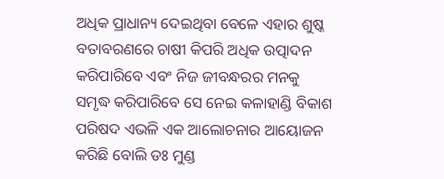ଅଧିକ ପ୍ରାଧାନ୍ୟ ଦେଇଥିବା ବେଳେ ଏହାର ଶୁଷ୍କ ବତାବରଣରେ ଚାଷୀ କିପରି ଅଧିକ ଉତ୍ପାଦନ କରିପାରିବେ ଏବଂ ନିଜ ଜୀବନ୍ଧରର ମନକୁ ସମୃଦ୍ଧ କରିପାରିବେ ସେ ନେଇ କଳାହାଣ୍ଡି ବିକାଶ ପରିଷଦ ଏଭଳି ଏକ ଆଲୋଚନାର ଆୟୋଜନ କରିଛି ବୋଲି ଡଃ ମୁଣ୍ଡ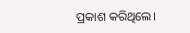ପ୍ରକାଶ କରିଥିଲେ।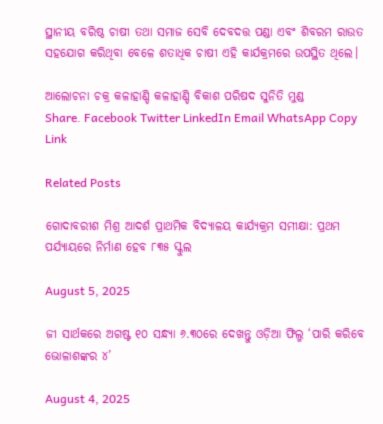ସ୍ଥାନୀୟ ବରିଷ୍ଠ ଚାଷୀ ତଥା ସମାଜ ସେବି ଦେବଦତ୍ତ ପଣ୍ଡା ଏବଂ ଶିବରମ ରାଉତ ସହଯୋଗ କରିଥିବା ବେଳେ ଶତାଧିକ ଚାଷୀ ଏହି କାର୍ଯକ୍ରମରେ ଉପସ୍ଥିତ ଥିଲେ।

ଆଲୋଚନା ଚକ୍ର କଳାହାଣ୍ଡି କଳାହାଣ୍ଡି ବିକାଶ ପରିଷଦ ସୁନିତି ମୁଣ୍ଡ
Share. Facebook Twitter LinkedIn Email WhatsApp Copy Link

Related Posts

ଗୋଦାବରୀଶ ମିଶ୍ର ଆଦର୍ଶ ପ୍ରାଥମିକ ବିଦ୍ୟାଳୟ କାର୍ଯ୍ୟକ୍ରମ ସମୀକ୍ଷା: ପ୍ରଥମ ପର୍ଯ୍ୟାୟରେ ନିର୍ମାଣ ହେବ ୮୩୫ ସ୍କୁଲ

August 5, 2025

ଜୀ ସାର୍ଥକରେ ଅଗଷ୍ଟ ୧୦ ସନ୍ଧ୍ୟା ୬.୩୦ରେ ଦେଖନ୍ତୁ ଓଡ଼ିଆ ଫିଲ୍ମ ‘ପାରି କରିବେ ଭୋଳାଶଙ୍କର ୪’

August 4, 2025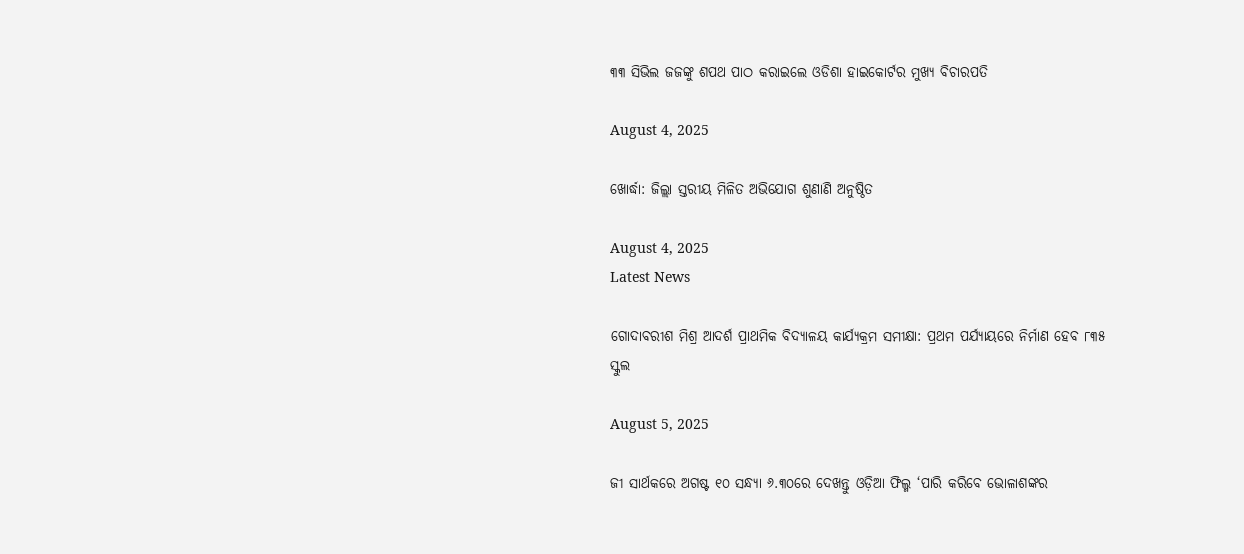୩୩ ସିଭିଲ ଜଜଙ୍କୁ ଶପଥ ପାଠ କରାଇଲେ ଓଡିଶା ହାଇକୋର୍ଟର ମୁଖ୍ୟ ବିଚାରପତି

August 4, 2025

ଖୋର୍ଦ୍ଧା: ଜିଲ୍ଲା ସ୍ତରୀୟ ମିଳିତ ଅଭିଯୋଗ ଶୁଣାଣି ଅନୁଷ୍ଠିତ

August 4, 2025
Latest News

ଗୋଦାବରୀଶ ମିଶ୍ର ଆଦର୍ଶ ପ୍ରାଥମିକ ବିଦ୍ୟାଳୟ କାର୍ଯ୍ୟକ୍ରମ ସମୀକ୍ଷା: ପ୍ରଥମ ପର୍ଯ୍ୟାୟରେ ନିର୍ମାଣ ହେବ ୮୩୫ ସ୍କୁଲ

August 5, 2025

ଜୀ ସାର୍ଥକରେ ଅଗଷ୍ଟ ୧୦ ସନ୍ଧ୍ୟା ୬.୩୦ରେ ଦେଖନ୍ତୁ ଓଡ଼ିଆ ଫିଲ୍ମ ‘ପାରି କରିବେ ଭୋଳାଶଙ୍କର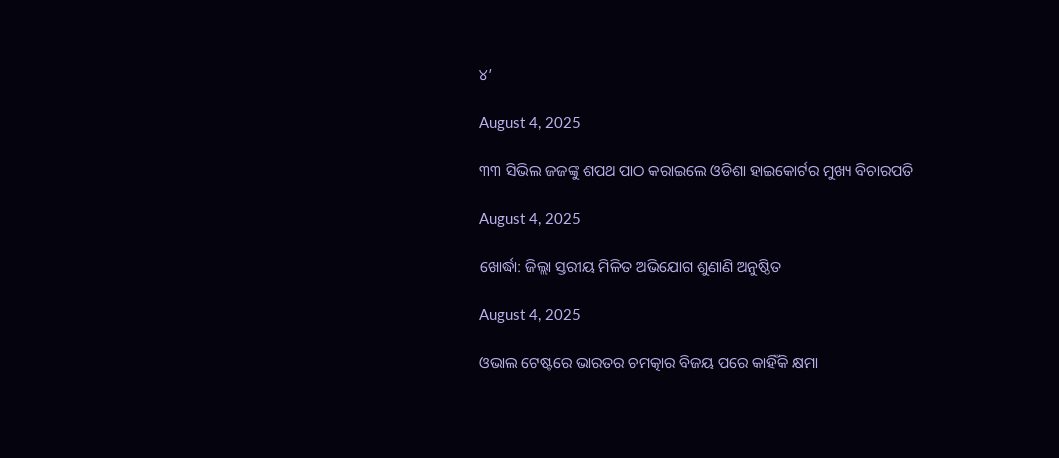୪’

August 4, 2025

୩୩ ସିଭିଲ ଜଜଙ୍କୁ ଶପଥ ପାଠ କରାଇଲେ ଓଡିଶା ହାଇକୋର୍ଟର ମୁଖ୍ୟ ବିଚାରପତି

August 4, 2025

ଖୋର୍ଦ୍ଧା: ଜିଲ୍ଲା ସ୍ତରୀୟ ମିଳିତ ଅଭିଯୋଗ ଶୁଣାଣି ଅନୁଷ୍ଠିତ

August 4, 2025

ଓଭାଲ ଟେଷ୍ଟରେ ଭାରତର ଚମତ୍କାର ବିଜୟ ପରେ କାହିଁକି କ୍ଷମା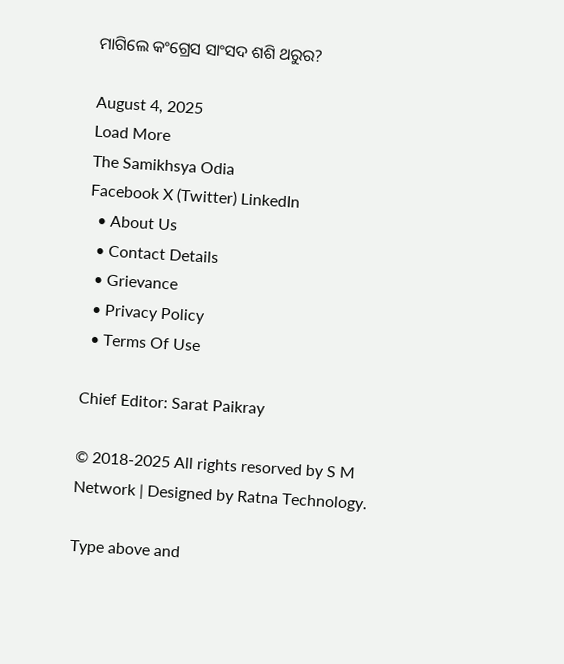ମାଗିଲେ କଂଗ୍ରେସ ସାଂସଦ ଶଶି ଥରୁର?

August 4, 2025
Load More
The Samikhsya Odia
Facebook X (Twitter) LinkedIn
  • About Us
  • Contact Details
  • Grievance
  • Privacy Policy
  • Terms Of Use

Chief Editor: Sarat Paikray

© 2018-2025 All rights resorved by S M Network | Designed by Ratna Technology.

Type above and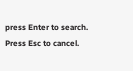press Enter to search. Press Esc to cancel.